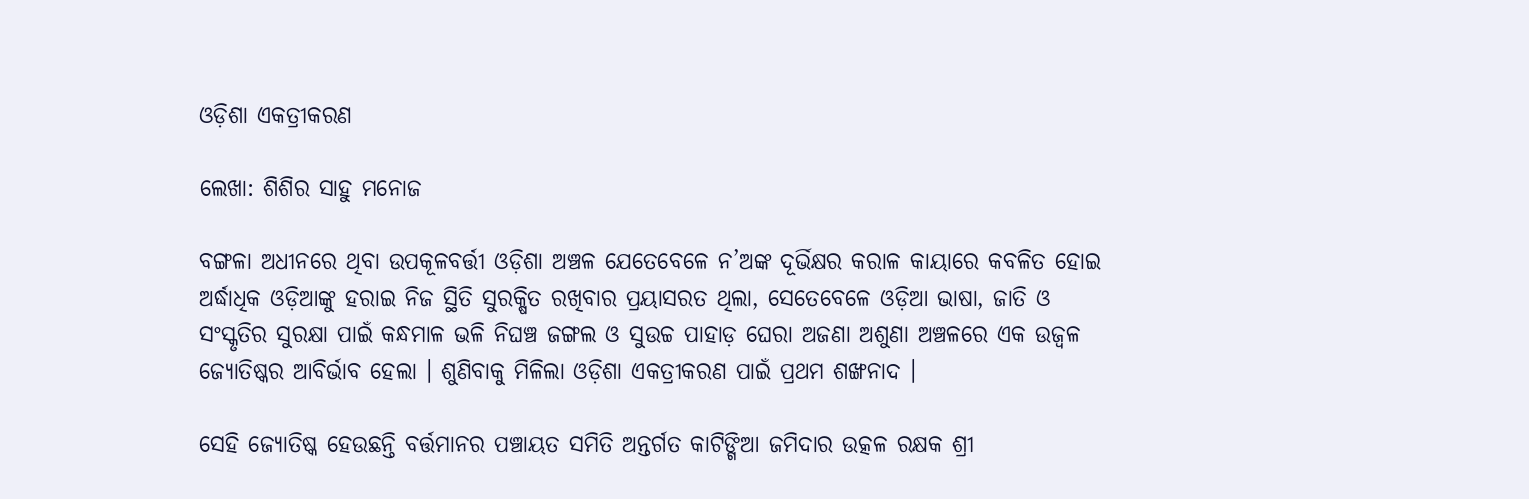ଓଡ଼ିଶା ଏକତ୍ରୀକରଣ

ଲେଖା: ଶିଶିର ସାହୁ ମନୋଜ

ବଙ୍ଗଳା ଅଧୀନରେ ଥିବା ଉପକୂଳବର୍ତ୍ତୀ ଓଡ଼ିଶା ଅଞ୍ଚଳ ଯେତେବେଳେ ନ’ଅଙ୍କ ଦୂର୍ଭିକ୍ଷର କରାଳ କାୟାରେ କବଳିତ ହୋଇ ଅର୍ଦ୍ଧାଧିକ ଓଡ଼ିଆଙ୍କୁ ହରାଇ ନିଜ ସ୍ଥିତି ସୁରକ୍ଷିତ ରଖିବାର ପ୍ରୟାସରତ ଥିଲା, ସେତେବେଳେ ଓଡ଼ିଆ ଭାଷା, ଜାତି ଓ ସଂସ୍କୃତିର ସୁରକ୍ଷା ପାଇଁ କନ୍ଧମାଳ ଭଳି ନିଘଞ୍ଚ ଜଙ୍ଗଲ ଓ ସୁଉଚ୍ଚ ପାହାଡ଼ ଘେରା ଅଜଣା ଅଶୁଣା ଅଞ୍ଚଳରେ ଏକ ଉଜ୍ବଳ ଜ୍ୟୋତିଷ୍କର ଆବିର୍ଭାବ ହେଲା । ଶୁଣିବାକୁ ମିଳିଲା ଓଡ଼ିଶା ଏକତ୍ରୀକରଣ ପାଇଁ ପ୍ରଥମ ଶଙ୍ଖନାଦ ।

ସେହି ଜ୍ୟୋତିଷ୍କ ହେଉଛନ୍ତି ବର୍ତ୍ତମାନର ପଞ୍ଚାୟତ ସମିତି ଅନ୍ତର୍ଗତ କାଟିଙ୍ଗିଆ ଜମିଦାର ଉତ୍କଳ ରକ୍ଷକ ଶ୍ରୀ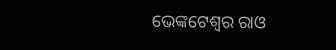ଭେଙ୍କଟେଶ୍ବର ରାଓ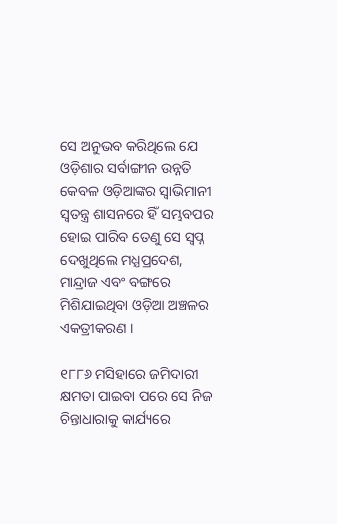ସେ ଅନୁଭବ କରିଥିଲେ ଯେ ଓଡ଼ିଶାର ସର୍ବାଙ୍ଗୀନ ଉନ୍ନତି କେବଳ ଓଡ଼ିଆଙ୍କର ସ୍ବାଭିମାନୀ ସ୍ବତନ୍ତ୍ର ଶାସନରେ ହିଁ ସମ୍ଭବପର ହୋଇ ପାରିବ ତେଣୁ ସେ ସ୍ବପ୍ନ ଦେଖୁଥିଲେ ମଧ୍ଯପ୍ରଦେଶ, ମାନ୍ଦ୍ରାଜ ଏବଂ ବଙ୍ଗରେ ମିଶିଯାଇଥିବା ଓଡ଼ିଆ ଅଞ୍ଚଳର ଏକତ୍ରୀକରଣ ।

୧୮୮୬ ମସିହାରେ ଜମିଦାରୀ କ୍ଷମତା ପାଇବା ପରେ ସେ ନିଜ ଚିନ୍ତାଧାରାକୁ କାର୍ଯ୍ୟରେ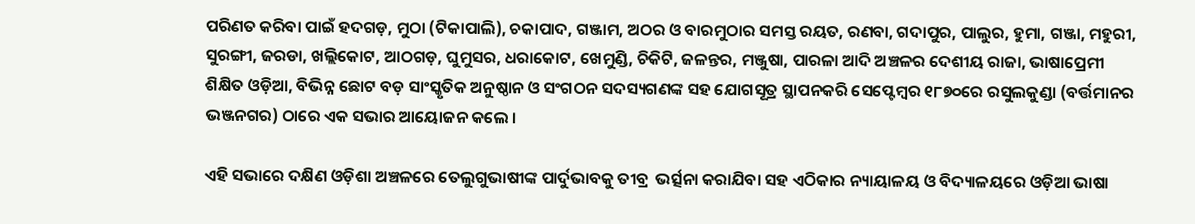ପରିଣତ କରିବା ପାଇଁ ହଦଗଡ଼, ମୁଠା (ଟିକାପାଲି), ଚକାପାଦ, ଗଞ୍ଜାମ, ଅଠର ଓ ବାରମୁଠାର ସମସ୍ତ ରୟତ, ରଣବା, ଗଦାପୁର, ପାଲୁର, ହୁମା, ଗଞ୍ଜା, ମହୁରୀ, ସୁରଙ୍ଗୀ, ଜରଡା, ଖଲ୍ଲିକୋଟ, ଆଠଗଡ଼, ଘୁମୁସର, ଧରାକୋଟ, ଖେମୁଣ୍ଡି, ଚିକିଟି, ଜଳନ୍ତର, ମଞ୍ଜୁଷା, ପାରଳା ଆଦି ଅଞ୍ଚଳର ଦେଶୀୟ ରାଜା, ଭାଷାପ୍ରେମୀ ଶିକ୍ଷିତ ଓଡ଼ିଆ, ବିଭିନ୍ନ ଛୋଟ ବଡ଼ ସାଂସ୍କୃତିକ ଅନୁଷ୍ଠାନ ଓ ସଂଗଠନ ସଦସ୍ୟଗଣଙ୍କ ସହ ଯୋଗସୂତ୍ର ସ୍ଥାପନକରି ସେପ୍ଟେମ୍ବର ୧୮୭୦ରେ ରସୁଲକୁଣ୍ଡା (ବର୍ତ୍ତମାନର ଭଞ୍ଜନଗର) ଠାରେ ଏକ ସଭାର ଆୟୋଜନ କଲେ ।

ଏହି ସଭାରେ ଦକ୍ଷିଣ ଓଡ଼ିଶା ଅଞ୍ଚଳରେ ତେଲୁଗୁଭାଷୀଙ୍କ ପାର୍ଦୁଭାବକୁ ତୀବ୍ର  ଭର୍ତ୍ସନା କରାଯିବା ସହ ଏଠିକାର ନ୍ୟାୟାଳୟ ଓ ବିଦ୍ୟାଳୟରେ ଓଡ଼ିଆ ଭାଷା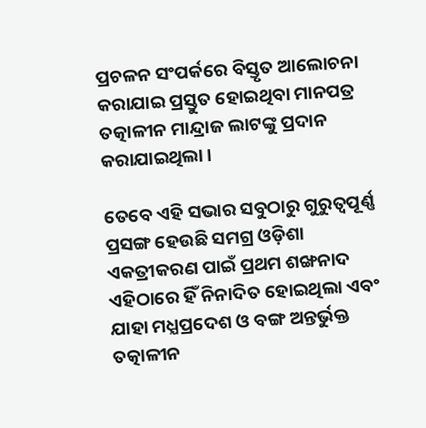ପ୍ରଚଳନ ସଂପର୍କରେ ବିସ୍ତୃତ ଆଲୋଚନା କରାଯାଇ ପ୍ରସ୍ତୁତ ହୋଇଥିବା ମାନପତ୍ର ତତ୍କାଳୀନ ମାନ୍ଦ୍ରାଜ ଲାଟଙ୍କୁ ପ୍ରଦାନ କରାଯାଇଥିଲା ।

ତେବେ ଏହି ସଭାର ସବୁଠାରୁ ଗୁରୁତ୍ୱପୂର୍ଣ୍ଣ ପ୍ରସଙ୍ଗ ହେଉଛି ସମଗ୍ର ଓଡ଼ିଶା ଏକତ୍ରୀକରଣ ପାଇଁ ପ୍ରଥମ ଶଙ୍ଖନାଦ ଏହିଠାରେ ହିଁ ନିନାଦିତ ହୋଇଥିଲା ଏବଂ ଯାହା ମଧ୍ଯପ୍ରଦେଶ ଓ ବଙ୍ଗ ଅନ୍ତର୍ଭୁକ୍ତ ତତ୍କାଳୀନ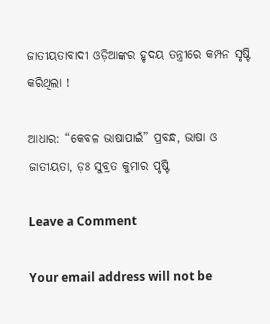ଜାତୀୟତାବାଦୀ ଓଡ଼ିଆଙ୍କର ହୃଦୟ ତନ୍ତ୍ରୀରେ କମ୍ପନ ସୃଷ୍ଟି କରିଥିଲା !

ଆଧାର: “କେବଳ ଭାଷାପାଇଁ” ପ୍ରବନ୍ଧ, ଭାଷା ଓ ଜାତୀୟତା, ଡ଼ଃ ସୁବ୍ରତ କୁମାର ପୃଷ୍ଟି

Leave a Comment

Your email address will not be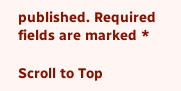published. Required fields are marked *

Scroll to Top